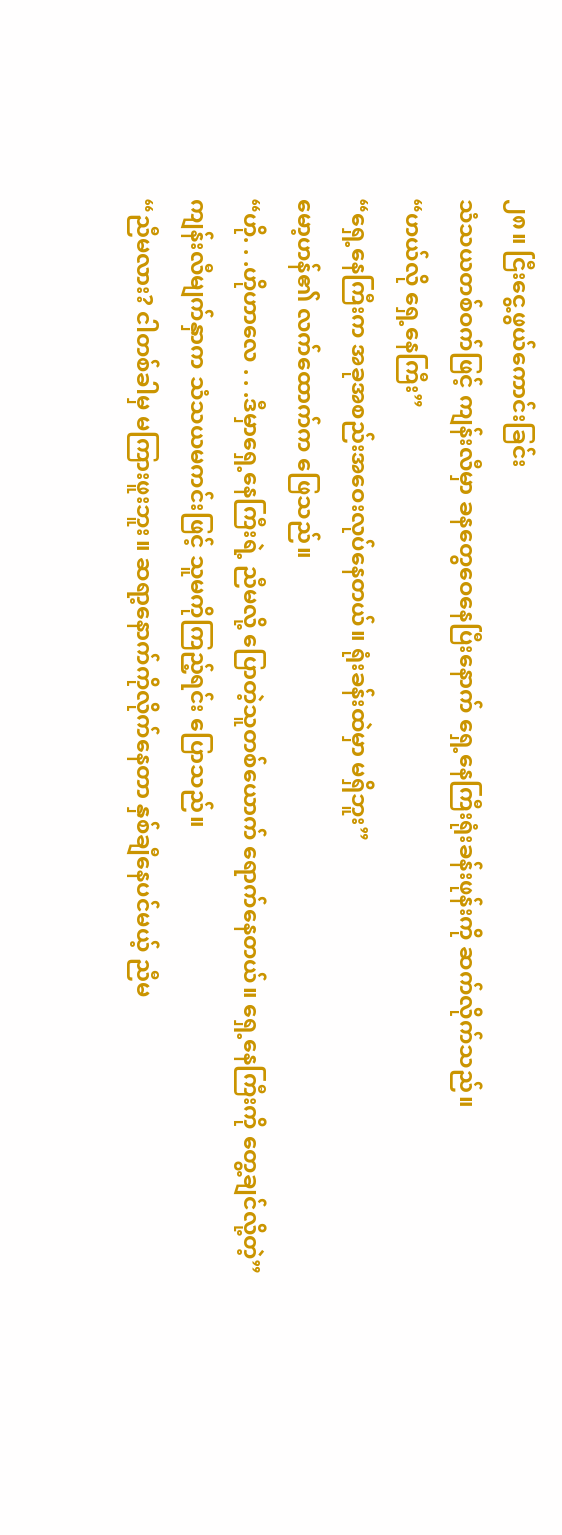၂၈။ ငြီးငွေ့ဖွယ်ကောင်းခြင်း
သံသယတစ်ဝက်ဖြင့် ကျန်းလီမှာ ခနတွေဝေနေပြီးနောက် ရှေ့နေကြီးရုံးခန်းဖုန်းကို ဆက်လိုက်သည်။
“ဟယ်လို ရှေ့နေကြီး”
“ရှေ့နေကြီးက အခုအစည်းအဝေးလုပ်နေတယ်။ ရုံးခန်းထဲမှာ မရှိဘူး”
မော့ဟန်၏ လက်ထောက်က ဖြေသည်။
“ဟို. . .ဟိုဟာလေ . . .ဒီမှာရှေ့နေကြီးရဲ့ ညီမလို့ ပြောတဲ့သူတစ်ယောက် ရောက်နေတယ်။ ရှေ့နေကြီးကို တွေ့ချင်လို့တဲ့”
ကျန်းလီမျက်နှာက သံသယမကင်းဖြင့် သူမကိုကြည့်ရင်း ပြောသည်။
“ညီမလား? ငါတစ်ခါမှ မကြားဖူးဘူး။ ဆရာ့နောက်ကိုလိုက်နေတာ နှစ်ချီနေပင်မယ့် ညီမ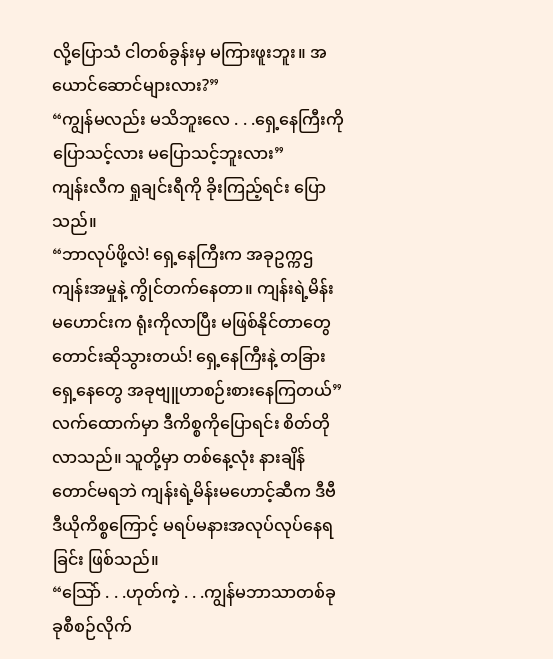လို့ပြောသံ ငါတစ်ခွန်းမှ မကြားဖူးဘူး။ အယောင်ဆောင်များလား?”
“ကျွန်မလည်း မသိဘူးလေ . . .ရှေ့နေကြီးကို ပြောသင့်လား မပြောသင့်ဘူးလား”
ကျန်းလီက ရှုချင်းရီကို ခိုးကြည့်ရင်း ပြောသည်။
“ဘာလုပ်ဖို့လဲ! ရှေ့နေကြီးက အခုဥက္ကဌကျန်းအမှုနဲ့ ကွိုင်တက်နေတာ။ ကျန်းရဲ့မိန်းမဟောင်းက ရုံးကိုလာပြီး မဖြစ်နိုင်တာတွေ တောင်းဆိုသွားတယ်! ရှေ့နေကြီးနဲ့ တခြားရှေ့နေတွေ အခုဗျူဟာစဉ်းစားနေကြတယ်”
လက်ထောက်မှာ ဒီကိစ္စကိုပြောရင်း စိတ်တိုလာသည်။ သူတို့မှာ တစ်နေ့လုံး နားချိန်တောင်မရဘဲ ကျန်းရဲ့မိန်းမဟောင့်ဆီက ဒီဗီဒီယိုကိစ္စကြောင့် မရပ်မနားအလုပ်လုပ်နေရခြင်း ဖြစ်သည်။
“သြော် . . .ဟုတ်ကဲ့ . . .ကျွန်မဘာသာတစ်ခုခုစီစဉ်လိုက်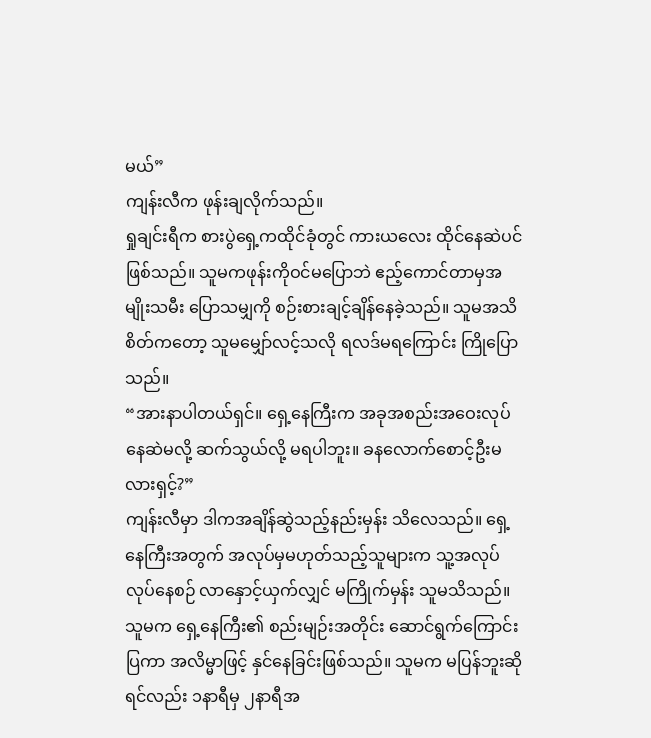မယ်”
ကျန်းလီက ဖုန်းချလိုက်သည်။
ရှုချင်းရီက စားပွဲရှေ့ကထိုင်ခုံတွင် ကားယလေး ထိုင်နေဆဲပင် ဖြစ်သည်။ သူမကဖုန်းကိုဝင်မပြောဘဲ ဧည့်ကောင်တာမှအမျိုးသမီး ပြောသမျှကို စဉ်းစားချင့်ချိန်နေခဲ့သည်။ သူမအသိစိတ်ကတော့ သူမမျှော်လင့်သလို ရလဒ်မရကြောင်း ကြိုပြောသည်။
“အားနာပါတယ်ရှင်။ ရှေ့နေကြီးက အခုအစည်းအဝေးလုပ်နေဆဲမလို့ ဆက်သွယ်လို့ မရပါဘူး။ ခနလောက်စောင့်ဦးမလားရှင့်?”
ကျန်းလီမှာ ဒါကအချိန်ဆွဲသည့်နည်းမှန်း သိလေသည်။ ရှေ့နေကြီးအတွက် အလုပ်မှမဟုတ်သည့်သူများက သူ့အလုပ်လုပ်နေစဉ် လာနှောင့်ယှက်လျှင် မကြိုက်မှန်း သူမသိသည်။ သူမက ရှေ့နေကြီး၏ စည်းမျဉ်းအတိုင်း ဆောင်ရွက်ကြောင်းပြကာ အလိမ္မာဖြင့် နှင်နေခြင်းဖြစ်သည်။ သူမက မပြန်ဘူးဆိုရင်လည်း ၁နာရီမှ ၂နာရီအ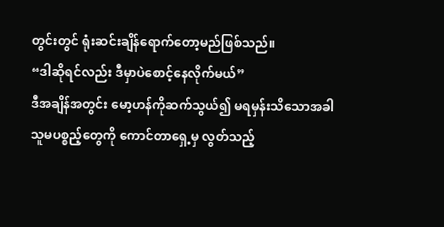တွင်းတွင် ရုံးဆင်းချိန်ရောက်တော့မည်ဖြစ်သည်။
“ဒါဆိုရင်လည်း ဒီမှာပဲစောင့်နေလိုက်မယ်”
ဒီအချိန်အတွင်း မော့ဟန်ကိုဆက်သွယ်၍ မရမှန်းသိသောအခါ သူမပစ္စည့်တွေကို ကောင်တာရှေ့မှ လွတ်သည့်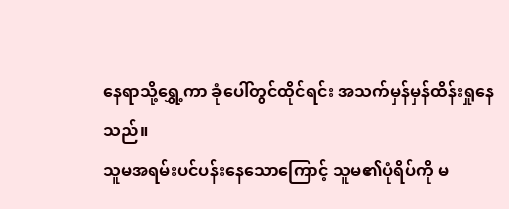နေရာသို့ရွှေ့ကာ ခုံပေါ်တွင်ထိုင်ရင်း အသက်မှန်မှန်ထိန်းရှုနေသည်။
သူမအရမ်းပင်ပန်းနေသောကြောင့် သူမ၏ပုံရိပ်ကို မ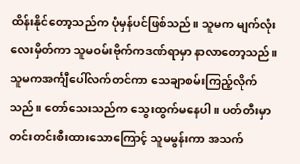ထိန်းနိုင်တော့သည်က ပုံမှန်ပင်ဖြစ်သည်။ သူမက မျက်လုံးလေးမှိတ်ကာ သူမဝမ်းဗိုက်ကဒဏ်ရာမှာ နာလာတော့သည်။ သူမကအင်္ကျီပေါ်လက်တင်ကာ သေချာစမ်းကြည့်လိုက်သည်။ တော်သေးသည်က သွေးထွက်မနေပါ။ ပတ်တီးမှာတင်းတင်းစီးထားသောကြောင့် သူမမွန်းကာ အသက်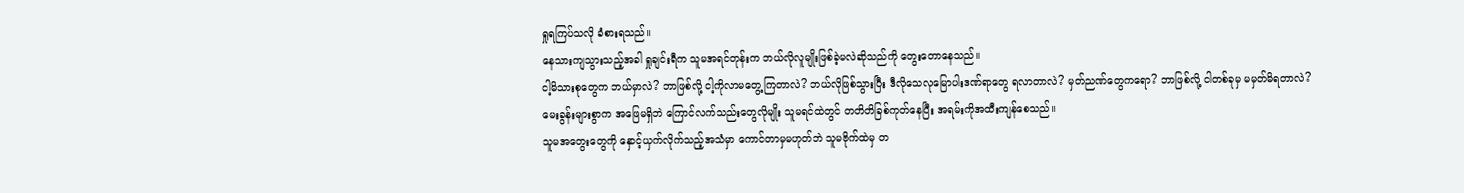ရှုရကြပ်သလို ခံစားရသည်။
နေသားကျသွားသည့်အခါ ရှုချင်းရီက သူမအရင်တုန်းက ဘယ်လိုလူမျိုးဖြစ်ခဲ့မလဲဆိုသည်ကို တွေးတောနေသည်။
ငါ့မိသားစုတွေက ဘယ်မှာလဲ? ဘာဖြစ်လို့ ငါ့ကိုလာမတွေ့ကြတာလဲ? ဘယ်လိုဖြစ်သွားပြီး ဒီလိုသေလုမြောပါးဒဏ်ရာတွေ ရလာတာလဲ? မှတ်ညဏ်တွေကရော? ဘာဖြစ်လို့ ငါတစ်ခုမှ မမှတ်မိရတာလဲ?
မေးခွန်းများစွာက အဖြေမရှိဘဲ ကြောင်လက်သည်းတွေလိုမျိုး သူမရင်ထဲတွင် တတိတိခြစ်ကုတ်နေပြီး အရမ်းကိုအထီးကျန်စေသည်။
သူမအတွေးတွေကို နှောင့်ယှက်လိုက်သည့်အသံမှာ ကောင်တာမှမဟုတ်ဘဲ သူမဗိုက်ထဲမှ တ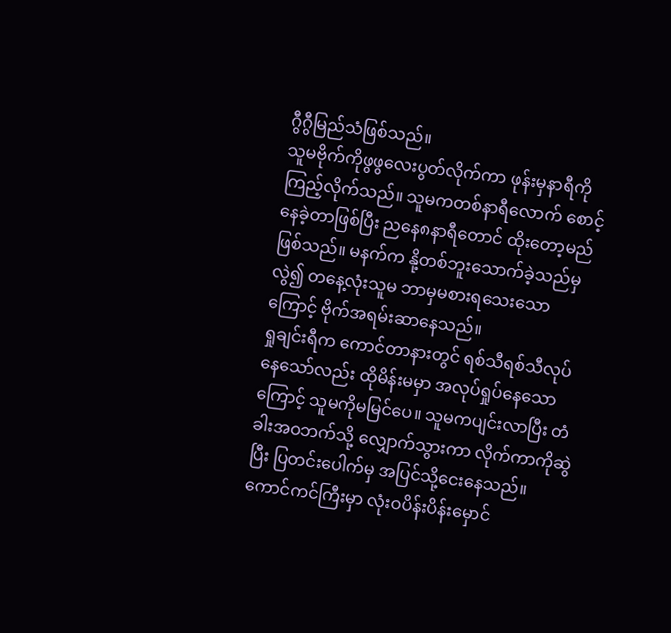ဂွီဂွီမြည်သံဖြစ်သည်။
သူမဗိုက်ကိုဖွဖွလေးပွတ်လိုက်ကာ ဖုန်းမှနာရီကိုကြည့်လိုက်သည်။ သူမကတစ်နာရီလောက် စောင့်နေခဲ့တာဖြစ်ပြီး ညနေ၈နာရီတောင် ထိုးတော့မည်ဖြစ်သည်။ မနက်က နို့တစ်ဘူးသောက်ခဲ့သည်မှလွဲ၍ တနေ့လုံးသူမ ဘာမှမစားရသေးသောကြောင့် ဗိုက်အရမ်းဆာနေသည်။
ရှုချင်းရီက ကောင်တာနားတွင် ရစ်သီရစ်သီလုပ်နေသော်လည်း ထိုမိန်းမမှာ အလုပ်ရှုပ်နေသောကြောင့် သူမကိုမမြင်ပေ။ သူမကပျင်းလာပြီး တံခါးအဝဘက်သို့ လျှောက်သွားကာ လိုက်ကာကိုဆွဲပြီး ပြတင်းပေါက်မှ အပြင်သို့ငေးနေသည်။
ကောင်ကင်ကြီးမှာ လုံးဝပိန်းပိန်းမှောင်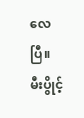လေပြီ။ မီးပွိုင့်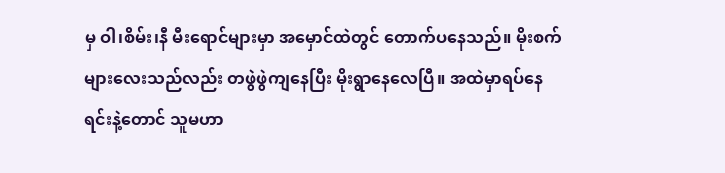မှ ဝါ၊စိမ်း၊နီ မီးရောင်များမှာ အမှောင်ထဲတွင် တောက်ပနေသည်။ မိုးစက်များလေးသည်လည်း တဖွဲဖွဲကျနေပြီး မိုးရွာနေလေပြီ။ အထဲမှာရပ်နေရင်းနဲ့တောင် သူမဟာ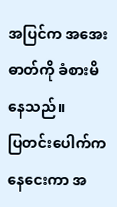အပြင်က အအေးဓာတ်ကို ခံစားမိနေသည်။
ပြတင်းပေါက်ကနေငေးကာ အ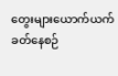တွေးများယောက်ယက်ခတ်နေစဉ်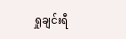ရှုချင်းရီ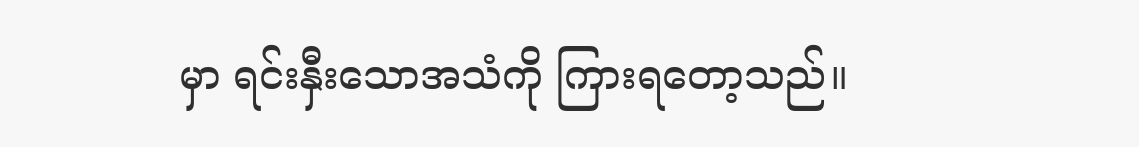မှာ ရင်းနှီးသောအသံကို ကြားရတော့သည်။